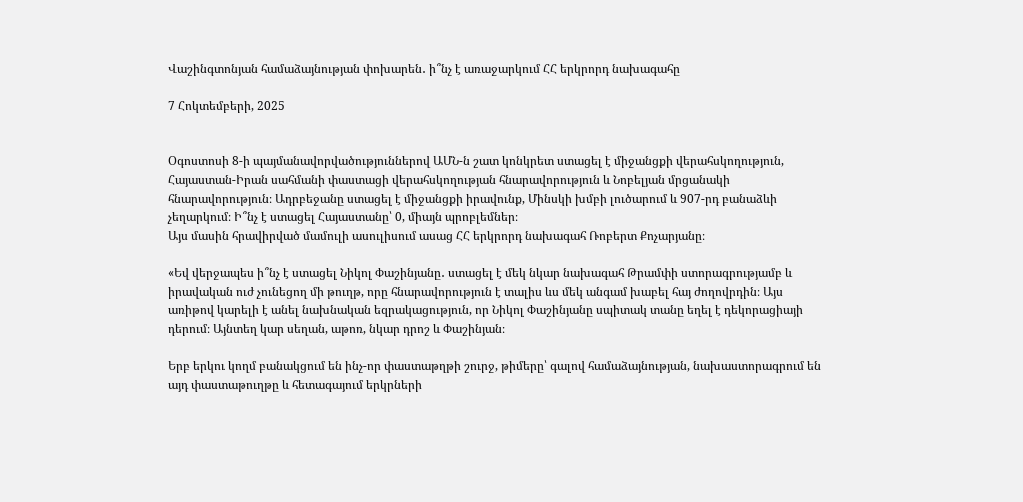Վաշինգտոնյան համաձայնության փոխարեն․ ի՞նչ է առաջարկում ՀՀ երկրորդ նախագահը

7 Հոկտեմբերի, 2025


Օգոստոսի 8-ի պայմանավորվածություններով ԱՄՆ-ն շատ կոնկրետ ստացել է միջանցքի վերահսկողություն, Հայաստան-Իրան սահմանի փաստացի վերահսկողության հնարավորություն և Նոբելյան մրցանակի հնարավորություն։ Ադրբեջանը ստացել է միջանցքի իրավունք, Մինսկի խմբի լուծարում և 907-րդ բանաձևի չեղարկում։ Ի՞նչ է ստացել Հայաստանը՝ 0, միայն պրոբլեմներ։
Այս մասին հրավիրված մամուլի ասուլիսում ասաց ՀՀ երկրորդ նախագահ Ռոբերտ Քոչարյանը։

«Եվ վերջապես ի՞նչ է ստացել Նիկոլ Փաշինյանը․ ստացել է մեկ նկար նախագահ Թրամփի ստորագրությամբ և իրավական ուժ չունեցող մի թուղթ, որը հնարավորություն է տալիս ևս մեկ անգամ խաբել հայ ժողովրդին։ Այս առիթով կարելի է անել նախնական եզրակացություն, որ Նիկոլ Փաշինյանը սպիտակ տանը եղել է դեկորացիայի դերում։ Այնտեղ կար սեղան, աթոռ, նկար դրոշ և Փաշինյան։

Երբ երկու կողմ բանակցում են ինչ-որ փաստաթղթի շուրջ, թիմերը՝ գալով համաձայնության, նախաստորագրում են այդ փաստաթուղթը և հետագայում երկրների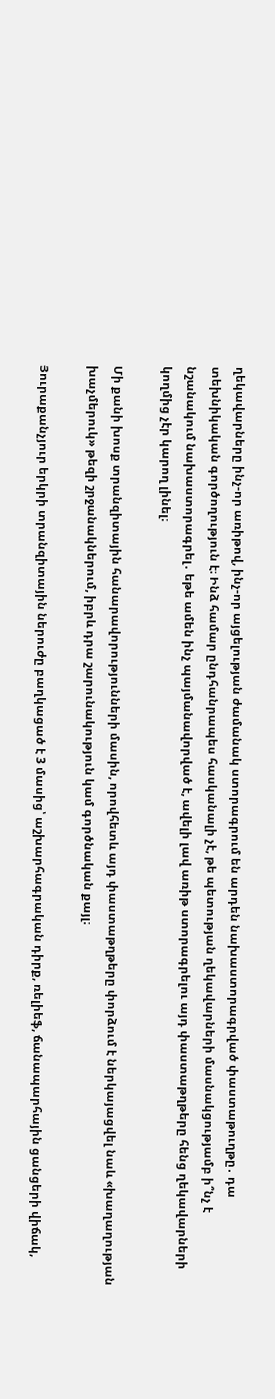ղեկավարները ինչ-որ առիթով, ինչ-որ այցելության ժամանակ ստորագրում են արդեն նախաստորագրված փաստաթուղթը․ դա տեխնիկական գործողություն է։ Ինձ համար ընդհանրապես հասկանալի չէ, թե պետության ղեկավարների մասնակցությամբ ի՞նչ է նշանակում նախաստորագրել․ եթե ամեն ինչ պայմանավորված է, ավելի լավ առիթ ստորագրելու այդ փաստաթղթերը հենց ղեկավարների կողմից չէր կարող լինել։

Մի քանի խոսք տրանզիտային հանարավորությունների մասին, որովհետև այդ փաստաթղթերը փորձում է ներկայացվել նաև «խաղաղության խաչմերուկ» թեզի շրջանակներում, իբրև դրա շարունակություն կամ գործնական քայլ։

Յուրաքանչյուր երկրի տրանզիտային ներուժը բաղկացած է 3 մասից՝ աշխարհագրական դիրք, ռելիեֆ, ճանապարհային ցանցերի վիճակ,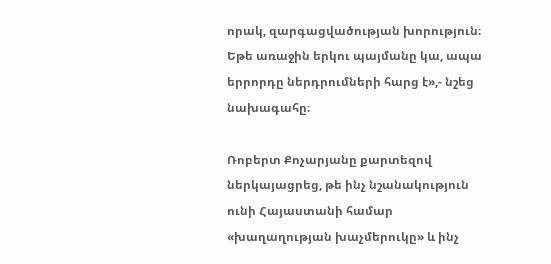որակ, զարգացվածության խորություն։ Եթե առաջին երկու պայմանը կա, ապա երրորդը ներդրումների հարց է»,- նշեց նախագահը։

Ռոբերտ Քոչարյանը քարտեզով ներկայացրեց, թե ինչ նշանակություն ունի Հայաստանի համար «խաղաղության խաչմերուկը» և ինչ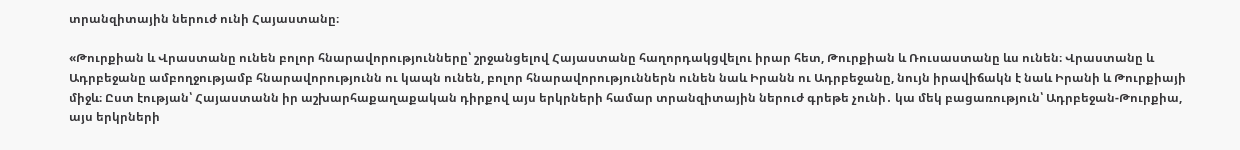տրանզիտային ներուժ ունի Հայաստանը։

«Թուրքիան և Վրաստանը ունեն բոլոր հնարավորությունները՝ շրջանցելով Հայաստանը հաղորդակցվելու իրար հետ, Թուրքիան և Ռուսաստանը ևս ունեն։ Վրաստանը և Ադրբեջանը ամբողջությամբ հնարավորությունն ու կապն ունեն, բոլոր հնարավորություններն ունեն նաև Իրանն ու Ադրբեջանը, նույն իրավիճակն է նաև Իրանի և Թուրքիայի միջև։ Ըստ էության՝ Հայաստանն իր աշխարհաքաղաքական դիրքով այս երկրների համար տրանզիտային ներուժ գրեթե չունի․ կա մեկ բացառություն՝ Ադրբեջան-Թուրքիա, այս երկրների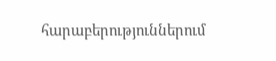հարաբերություններում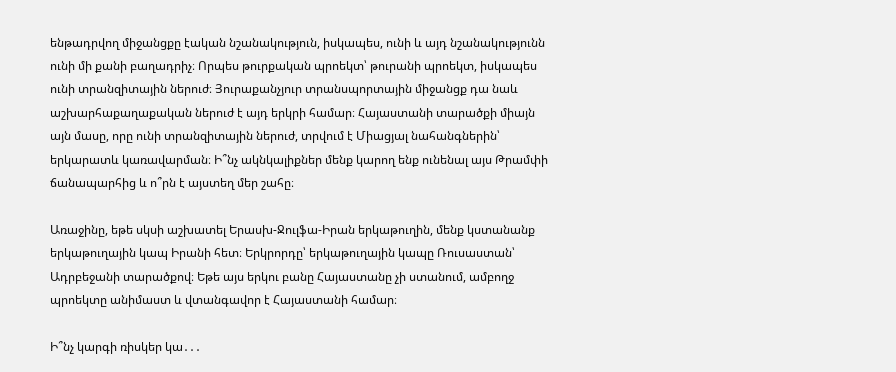ենթադրվող միջանցքը էական նշանակություն, իսկապես, ունի և այդ նշանակությունն ունի մի քանի բաղադրիչ։ Որպես թուրքական պրոեկտ՝ թուրանի պրոեկտ, իսկապես ունի տրանզիտային ներուժ։ Յուրաքանչյուր տրանսպորտային միջանցք դա նաև աշխարհաքաղաքական ներուժ է այդ երկրի համար։ Հայաստանի տարածքի միայն այն մասը, որը ունի տրանզիտային ներուժ, տրվում է Միացյալ նահանգներին՝ երկարատև կառավարման։ Ի՞նչ ակնկալիքներ մենք կարող ենք ունենալ այս Թրամփի ճանապարհից և ո՞րն է այստեղ մեր շահը։

Առաջինը, եթե սկսի աշխատել Երասխ-Ջուլֆա-Իրան երկաթուղին, մենք կստանանք երկաթուղային կապ Իրանի հետ։ Երկրորդը՝ երկաթուղային կապը Ռուսաստան՝ Ադրբեջանի տարածքով։ Եթե այս երկու բանը Հայաստանը չի ստանում, ամբողջ պրոեկտը անիմաստ և վտանգավոր է Հայաստանի համար։

Ի՞նչ կարգի ռիսկեր կա․․․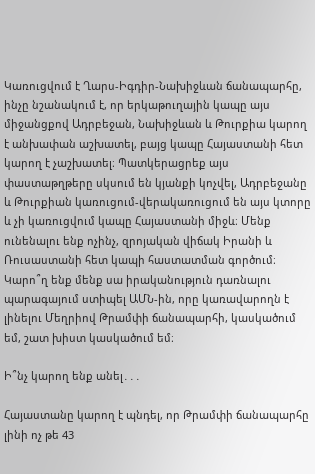Կառուցվում է Ղարս-Իգդիր-Նախիջևան ճանապարհը, ինչը նշանակում է, որ երկաթուղային կապը այս միջանցքով Ադրբեջան, Նախիջևան և Թուրքիա կարող է անխափան աշխատել, բայց կապը Հայաստանի հետ կարող է չաշխատել։ Պատկերացրեք այս փաստաթղթերը սկսում են կյանքի կոչվել, Ադրբեջանը և Թուրքիան կառուցում-վերակառուցում են այս կտորը և չի կառուցվում կապը Հայաստանի միջև։ Մենք ունենալու ենք ոչինչ, զրոյական վիճակ Իրանի և Ռուսաստանի հետ կապի հաստատման գործում։ Կարո՞ղ ենք մենք սա իրականություն դառնալու պարագայում ստիպել ԱՄՆ-ին, որը կառավարողն է լինելու Մեղրիով Թրամփի ճանապարհի, կասկածում եմ, շատ խիստ կասկածում եմ։

Ի՞նչ կարող ենք անել․․․

Հայաստանը կարող է պնդել, որ Թրամփի ճանապարհը լինի ոչ թե 43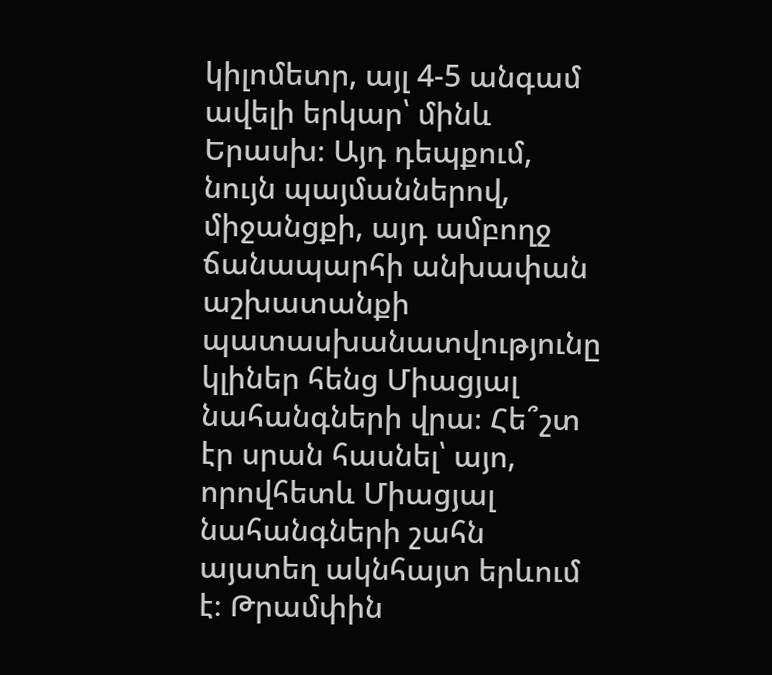կիլոմետր, այլ 4-5 անգամ ավելի երկար՝ մինև Երասխ։ Այդ դեպքում, նույն պայմաններով, միջանցքի, այդ ամբողջ ճանապարհի անխափան աշխատանքի պատասխանատվությունը կլիներ հենց Միացյալ նահանգների վրա։ Հե՞շտ էր սրան հասնել՝ այո, որովհետև Միացյալ նահանգների շահն այստեղ ակնհայտ երևում է։ Թրամփին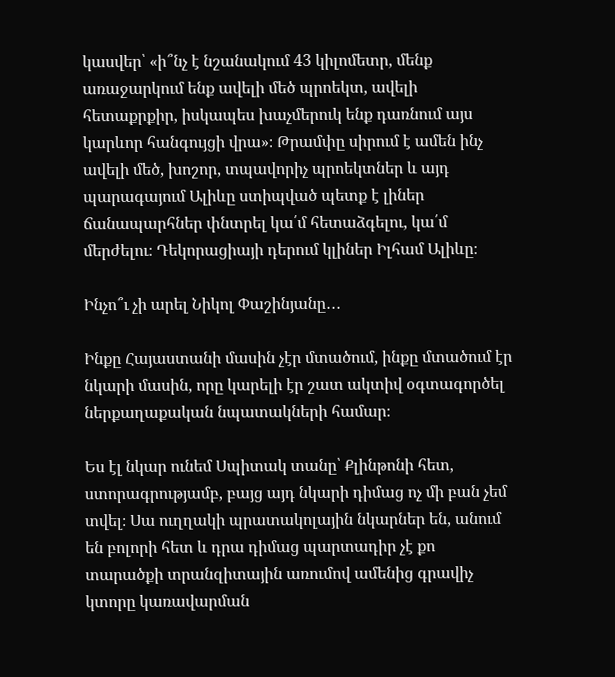կասվեր՝ «ի՞նչ է նշանակում 43 կիլոմետր, մենք առաջարկում ենք ավելի մեծ պրոեկտ, ավելի հետաքրքիր, իսկապես խաչմերուկ ենք դառնում այս կարևոր հանգույցի վրա»։ Թրամփը սիրում է ամեն ինչ ավելի մեծ, խոշոր, տպավորիչ պրոեկտներ և այդ պարագայում Ալիևը ստիպված պետք է լիներ ճանապարհներ փնտրել կա՛մ հետաձգելու, կա՛մ մերժելու։ Դեկորացիայի դերում կլիներ Իլհամ Ալիևը։

Ինչո՞ւ չի արել Նիկոլ Փաշինյանը․․․

Ինքը Հայաստանի մասին չէր մտածում, ինքը մտածում էր նկարի մասին, որը կարելի էր շատ ակտիվ օգտագործել ներքաղաքական նպատակների համար։

Ես էլ նկար ունեմ Սպիտակ տանը՝ Քլինթոնի հետ, ստորագրությամբ, բայց այդ նկարի դիմաց ոչ մի բան չեմ տվել։ Սա ուղղակի պրատակոլային նկարներ են, անում են բոլորի հետ և դրա դիմաց պարտադիր չէ քո տարածքի տրանզիտային առումով ամենից գրավիչ կտորը կառավարման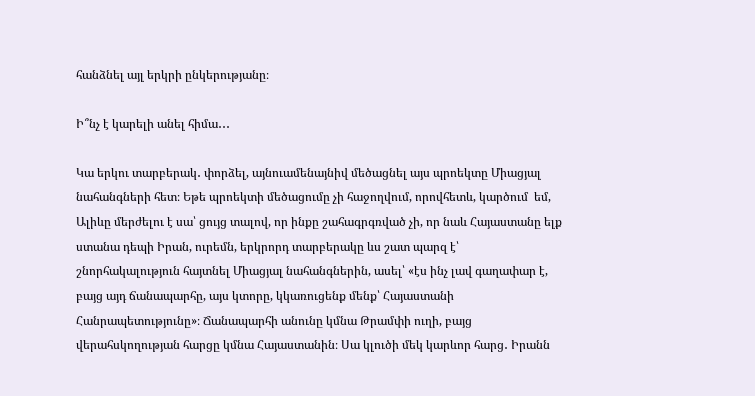հանձնել այլ երկրի ընկերությանը։

Ի՞նչ է կարելի անել հիմա․․․

Կա երկու տարբերակ․ փորձել, այնուամենայնիվ մեծացնել այս պրոեկտը Միացյալ նահանգների հետ։ Եթե պրոեկտի մեծացումը չի հաջողվում, որովհետև, կարծում  եմ, Ալիևը մերժելու է սա՝ ցույց տալով, որ ինքը շահագրգռված չի, որ նաև Հայաստանը ելք ստանա դեպի Իրան, ուրեմն, երկրորդ տարբերակը ևս շատ պարզ է՝ շնորհակալություն հայտնել Միացյալ նահանգներին, ասել՝ «էս ինչ լավ գաղափար է, բայց այդ ճանապարհը, այս կտորը, կկառուցենք մենք՝ Հայաստանի Հանրապետությունը»։ Ճանապարհի անունը կմնա Թրամփի ուղի, բայց վերահսկողության հարցը կմնա Հայաստանին։ Սա կլուծի մեկ կարևոր հարց․ Իրանն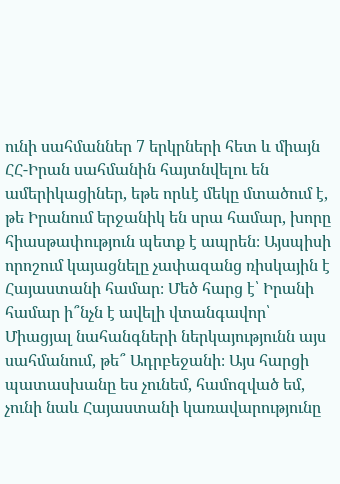ունի սահմաններ 7 երկրների հետ և միայն ՀՀ-Իրան սահմանին հայտնվելու են ամերիկացիներ, եթե որևէ մեկը մտածում է, թե Իրանում երջանիկ են սրա համար, խորը հիասթափություն պետք է ապրեն։ Այսպիսի որոշում կայացնելը չափազանց ռիսկային է Հայաստանի համար։ Մեծ հարց է՝ Իրանի համար ի՞նչն է ավելի վտանգավոր՝ Միացյալ նահանգների ներկայությունն այս սահմանում, թե՞ Ադրբեջանի։ Այս հարցի պատասխանը ես չունեմ, համոզված եմ, չունի նաև Հայաստանի կառավարությունը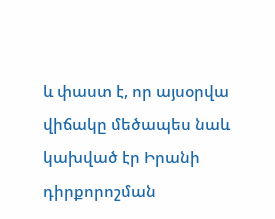և փաստ է, որ այսօրվա վիճակը մեծապես նաև կախված էր Իրանի դիրքորոշման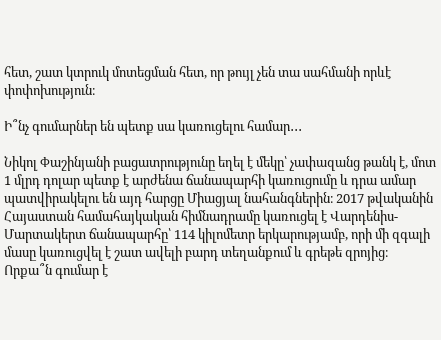հետ, շատ կտրուկ մոտեցման հետ, որ թույլ չեն տա սահմանի որևէ փոփոխություն։

Ի՞նչ գումարներ են պետք սա կառուցելու համար․․․

Նիկոլ Փաշինյանի բացատրությունը եղել է մեկը՝ չափազանց թանկ է, մոտ 1 մլրդ դոլար պետք է արժենա ճանապարհի կառուցումը և դրա ամար պատվիրակելու են այդ հարցը Միացյալ նահանգներին։ 2017 թվականին Հայաստան համահայկական հիմնադրամը կառուցել է Վարդենիս-Մարտակերտ ճանապարհը՝ 114 կիլոմետր երկարությամբ, որի մի զգալի մասը կառուցվել է շատ ավելի բարդ տեղանքում և գրեթե զրոյից։ Որքա՞ն գումար է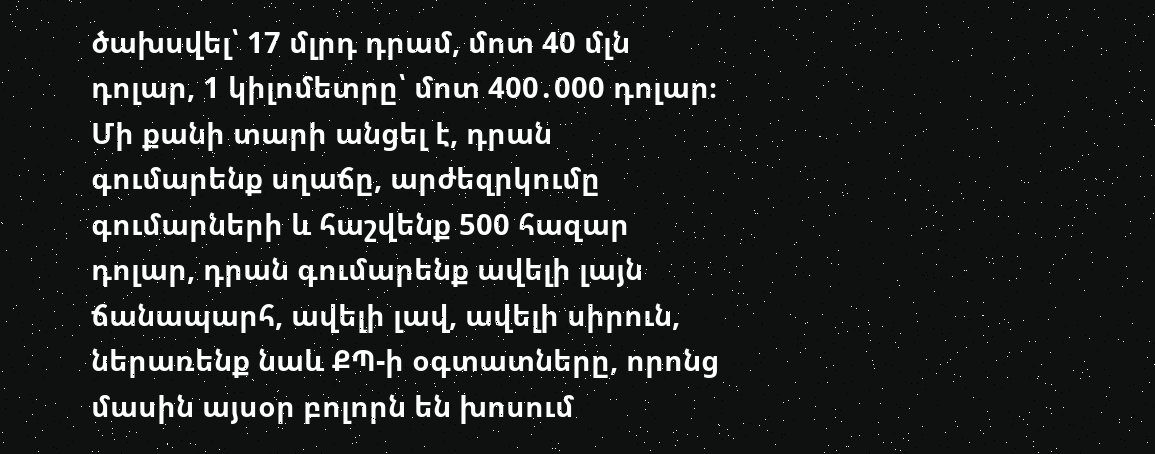ծախսվել՝ 17 մլրդ դրամ, մոտ 40 մլն դոլար, 1 կիլոմետրը՝ մոտ 400․000 դոլար։ Մի քանի տարի անցել է, դրան գումարենք սղաճը, արժեզրկումը գումարների և հաշվենք 500 հազար դոլար, դրան գումարենք ավելի լայն ճանապարհ, ավելի լավ, ավելի սիրուն, ներառենք նաև ՔՊ-ի օգտատները, որոնց մասին այսօր բոլորն են խոսում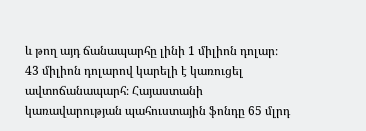և թող այդ ճանապարհը լինի 1 միլիոն դոլար։ 43 միլիոն դոլարով կարելի է կառուցել ավտոճանապարհ։ Հայաստանի կառավարության պահուստային ֆոնդը 65 մլրդ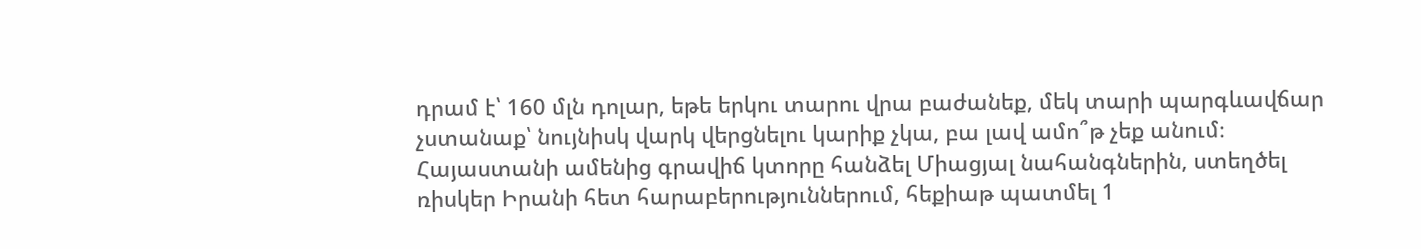դրամ է՝ 160 մլն դոլար, եթե երկու տարու վրա բաժանեք, մեկ տարի պարգևավճար չստանաք՝ նույնիսկ վարկ վերցնելու կարիք չկա, բա լավ ամո՞թ չեք անում։ Հայաստանի ամենից գրավիճ կտորը հանձել Միացյալ նահանգներին, ստեղծել ռիսկեր Իրանի հետ հարաբերություններում, հեքիաթ պատմել 1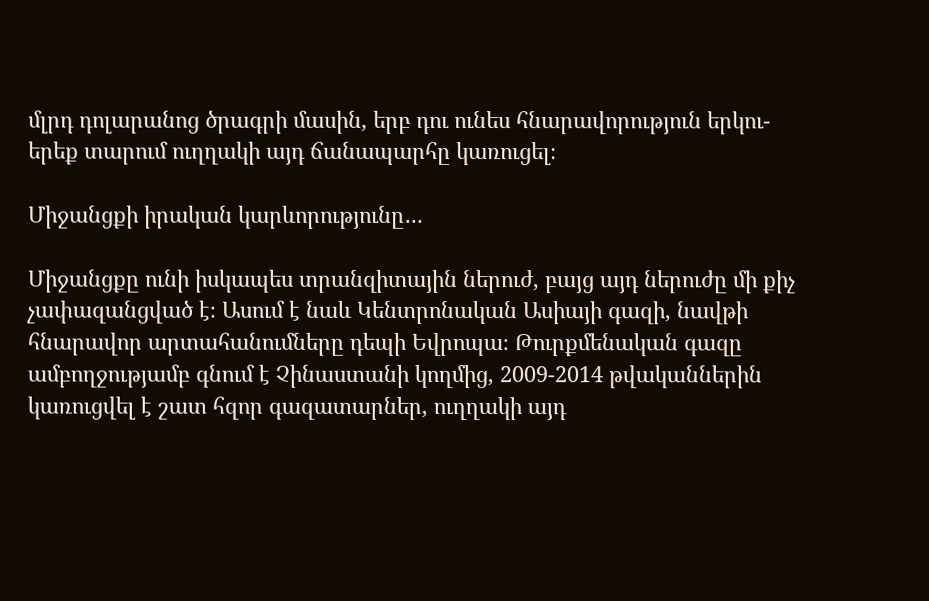մլրդ դոլարանոց ծրագրի մասին, երբ դու ունես հնարավորություն երկու-երեք տարում ուղղակի այդ ճանապարհը կառուցել։

Միջանցքի իրական կարևորությունը․..

Միջանցքը ունի իսկապես տրանզիտային ներուժ, բայց այդ ներուժը մի քիչ չափազանցված է։ Ասում է նաև Կենտրոնական Ասիայի գազի, նավթի հնարավոր արտահանումները դեպի Եվրոպա։ Թուրքմենական գազը ամբողջությամբ գնում է Չինաստանի կողմից, 2009-2014 թվականներին կառուցվել է շատ հզոր գազատարներ, ուղղակի այդ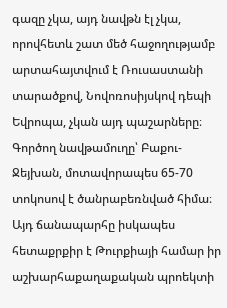գազը չկա, այդ նավթն էլ չկա, որովհետև շատ մեծ հաջողությամբ արտահայտվում է Ռուսաստանի տարածքով, Նովոռոսիյսկով դեպի Եվրոպա, չկան այդ պաշարները։ Գործող նավթամուղը՝ Բաքու-Ջեյխան, մոտավորապես 65-70 տոկոսով է ծանրաբեռնված հիմա։ Այդ ճանապարհը իսկապես հետաքրքիր է Թուրքիայի համար իր աշխարհաքաղաքական պրոեկտի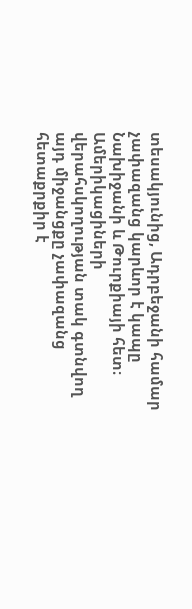տեսակյունից, Ադրբեջանի համար չափազանց կարևոր է կապը Նախիջանի և Թուրքիայի հետ։ Ամերիկացիների վերահսկողության տակ գտնվող այդ միջանցքը չափազանց հետաքրքիր է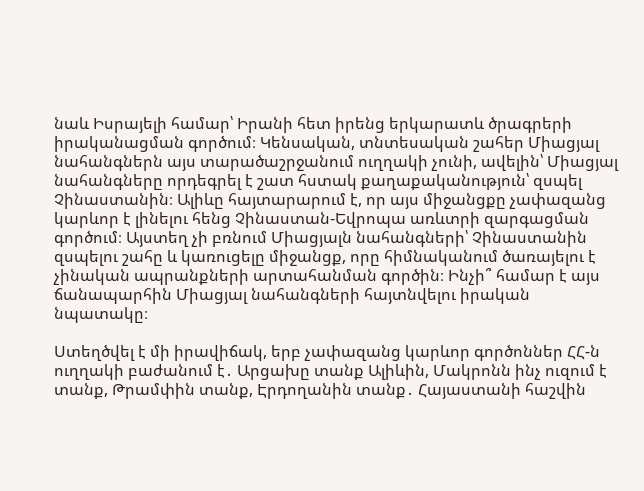նաև Իսրայելի համար՝ Իրանի հետ իրենց երկարատև ծրագրերի իրականացման գործում։ Կենսական, տնտեսական շահեր Միացյալ նահանգներն այս տարածաշրջանում ուղղակի չունի, ավելին՝ Միացյալ նահանգները որդեգրել է շատ հստակ քաղաքականություն՝ զսպել Չինաստանին։ Ալիևը հայտարարում է, որ այս միջանցքը չափազանց կարևոր է լինելու հենց Չինաստան-Եվրոպա առևտրի զարգացման գործում։ Այստեղ չի բռնում Միացյալն նահանգների՝ Չինաստանին զսպելու շահը և կառուցելը միջանցք, որը հիմնականում ծառայելու է չինական ապրանքների արտահանման գործին։ Ինչի՞ համար է այս ճանապարհին Միացյալ նահանգների հայտնվելու իրական նպատակը։

Ստեղծվել է մի իրավիճակ, երբ չափազանց կարևոր գործոններ ՀՀ-ն ուղղակի բաժանում է․ Արցախը տանք Ալիևին, Մակրոնն ինչ ուզում է տանք, Թրամփին տանք, Էրդողանին տանք․ Հայաստանի հաշվին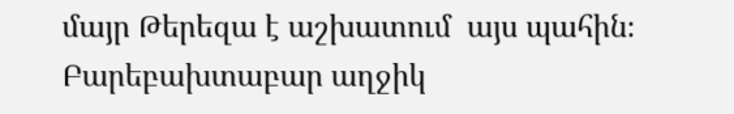մայր Թերեզա է աշխատում  այս պահին։ Բարեբախտաբար աղջիկ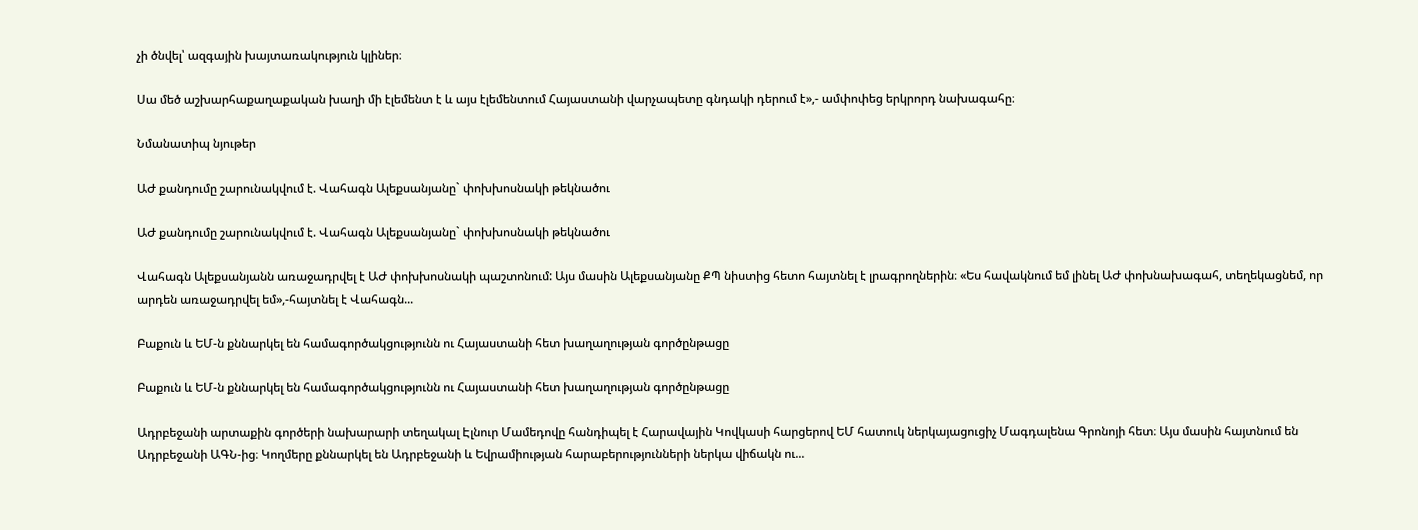չի ծնվել՝ ազգային խայտառակություն կլիներ։

Սա մեծ աշխարհաքաղաքական խաղի մի էլեմենտ է և այս էլեմենտում Հայաստանի վարչապետը գնդակի դերում է»,- ամփոփեց երկրորդ նախագահը։

Նմանատիպ նյութեր

ԱԺ քանդումը շարունակվում է. Վահագն Ալեքսանյանը` փոխխոսնակի թեկնածու

ԱԺ քանդումը շարունակվում է. Վահագն Ալեքսանյանը` փոխխոսնակի թեկնածու

Վահագն Ալեքսանյանն առաջադրվել է ԱԺ փոխխոսնակի պաշտոնում: Այս մասին Ալեքսանյանը ՔՊ նիստից հետո հայտնել է լրագրողներին։ «Ես հավակնում եմ լինել ԱԺ փոխնախագահ, տեղեկացնեմ, որ արդեն առաջադրվել եմ»,-հայտնել է Վահագն...

Բաքուն և ԵՄ-ն քննարկել են համագործակցությունն ու Հայաստանի հետ խաղաղության գործընթացը

Բաքուն և ԵՄ-ն քննարկել են համագործակցությունն ու Հայաստանի հետ խաղաղության գործընթացը

Ադրբեջանի արտաքին գործերի նախարարի տեղակալ Էլնուր Մամեդովը հանդիպել է Հարավային Կովկասի հարցերով ԵՄ հատուկ ներկայացուցիչ Մագդալենա Գրոնոյի հետ։ Այս մասին հայտնում են Ադրբեջանի ԱԳՆ-ից։ Կողմերը քննարկել են Ադրբեջանի և Եվրամիության հարաբերությունների ներկա վիճակն ու...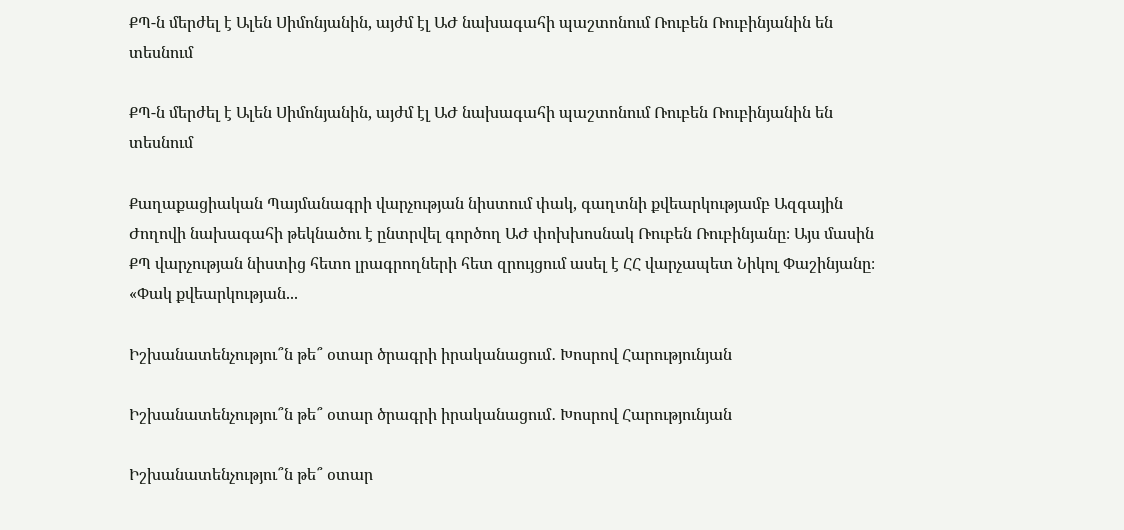ՔՊ-ն մերժել է Ալեն Սիմոնյանին, այժմ էլ ԱԺ նախագահի պաշտոնում Ռուբեն Ռուբինյանին են տեսնում

ՔՊ-ն մերժել է Ալեն Սիմոնյանին, այժմ էլ ԱԺ նախագահի պաշտոնում Ռուբեն Ռուբինյանին են տեսնում

Քաղաքացիական Պայմանագրի վարչության նիստում փակ, գաղտնի քվեարկությամբ Ազգային Ժողովի նախագահի թեկնածու է ընտրվել գործող ԱԺ փոխխոսնակ Ռուբեն Ռուբինյանը։ Այս մասին ՔՊ վարչության նիստից հետո լրագրողների հետ զրույցում ասել է ՀՀ վարչապետ Նիկոլ Փաշինյանը։ «Փակ քվեարկության...

Իշխանատենչությու՞ն թե՞ օտար ծրագրի իրականացում․ Խոսրով Հարությունյան

Իշխանատենչությու՞ն թե՞ օտար ծրագրի իրականացում․ Խոսրով Հարությունյան

Իշխանատենչությու՞ն թե՞ օտար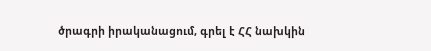ծրագրի իրականացում, գրել է ՀՀ նախկին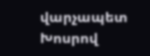վարչապետ Խոսրով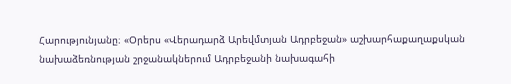Հարությունյանը։ «Օրերս «Վերադարձ Արեվմտյան Ադրբեջան» աշխարհաքաղաքսկան նախաձեռնության շրջանակներում Ադրբեջանի նախագահի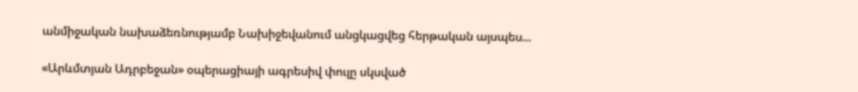անմիջական նախաձեռնությամբ Նախիջեվանում անցկացվեց հերթական այսպես...

«Արևմտյան Ադրբեջան» օպերացիայի ագրեսիվ փուլը սկսված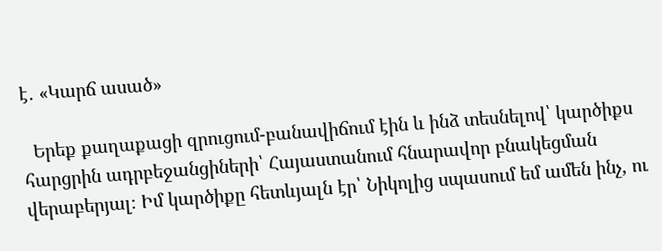է․ «Կարճ ասած»

  Երեք քաղաքացի զրուցում-բանավիճում էին և ինձ տեսնելով՝ կարծիքս հարցրին ադրբեջանցիների՝ Հայաստանում հնարավոր բնակեցման վերաբերյալ։ Իմ կարծիքը հետևյալն էր՝ Նիկոլից սպասում եմ ամեն ինչ, ու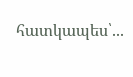հատկապես՝...